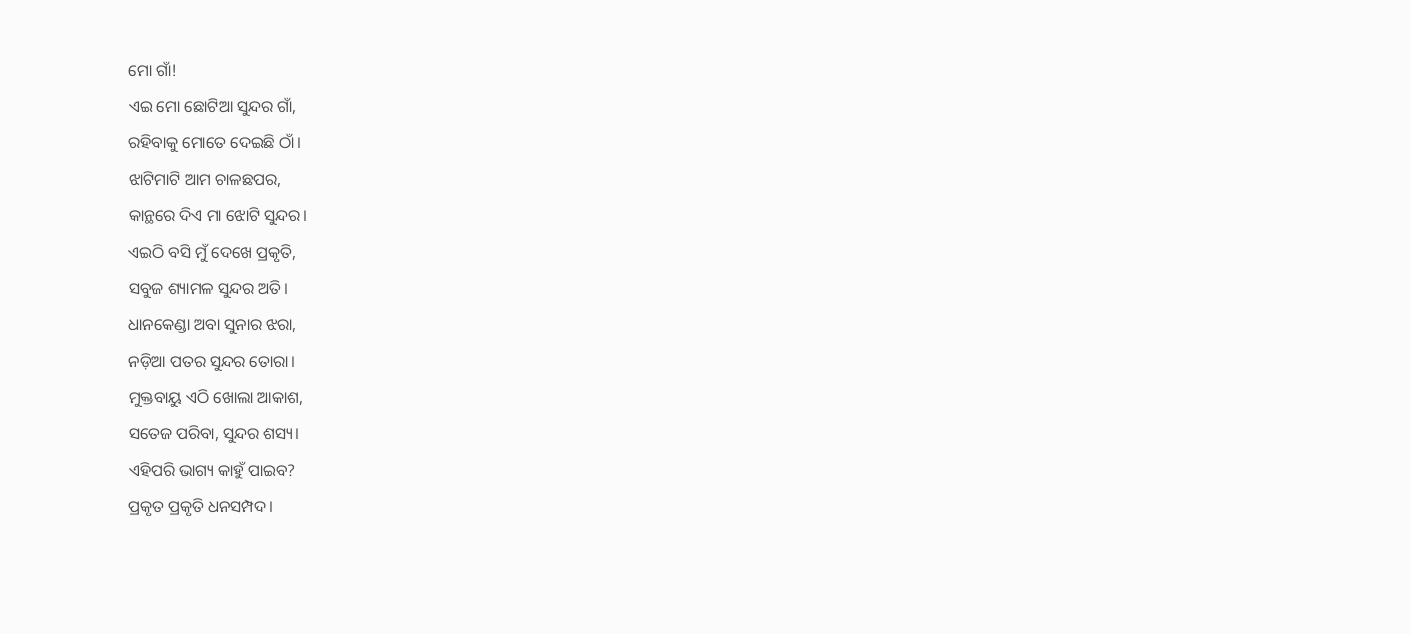ମୋ ଗାଁ!
ଏଇ ମୋ ଛୋଟିଆ ସୁନ୍ଦର ଗାଁ,
ରହିବାକୁ ମୋତେ ଦେଇଛି ଠାଁ।
ଝାଟିମାଟି ଆମ ଚାଳଛପର,
କାନ୍ଥରେ ଦିଏ ମା ଝୋଟି ସୁନ୍ଦର।
ଏଇଠି ବସି ମୁଁ ଦେଖେ ପ୍ରକୃତି,
ସବୁଜ ଶ୍ୟାମଳ ସୁନ୍ଦର ଅତି।
ଧାନକେଣ୍ଡା ଅବା ସୁନାର ଝରା,
ନଡ଼ିଆ ପତର ସୁନ୍ଦର ତୋରା।
ମୁକ୍ତବାୟୁ ଏଠି ଖୋଲା ଆକାଶ,
ସତେଜ ପରିବା, ସୁନ୍ଦର ଶସ୍ୟ।
ଏହିପରି ଭାଗ୍ୟ କାହୁଁ ପାଇବ?
ପ୍ରକୃତ ପ୍ରକୃତି ଧନସମ୍ପଦ।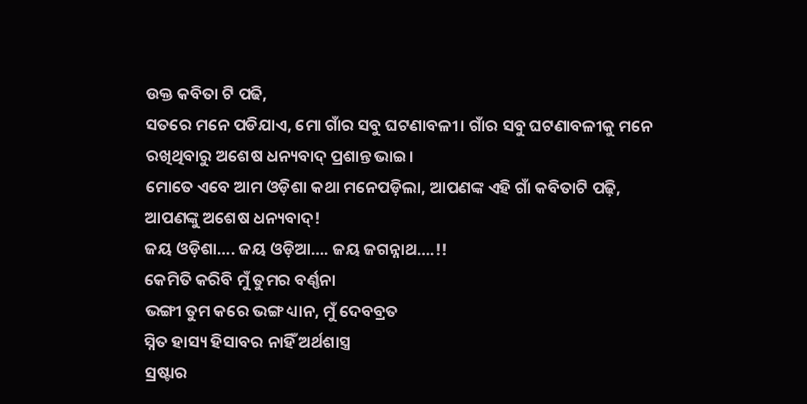ଉକ୍ତ କବିତା ଟି ପଢି,
ସତରେ ମନେ ପଡିଯାଏ, ମୋ ଗାଁର ସବୁ ଘଟଣାବଳୀ। ଗାଁର ସବୁ ଘଟଣାବଳୀକୁ ମନେ ରଖିଥିବାରୁ ଅଶେଷ ଧନ୍ୟବାଦ୍ ପ୍ରଶାନ୍ତ ଭାଇ।
ମୋତେ ଏବେ ଆମ ଓଡ଼ିଶା କଥା ମନେପଡ଼ିଲା, ଆପଣଙ୍କ ଏହି ଗାଁ କବିତାଟି ପଢ଼ି, ଆପଣଙ୍କୁ ଅଶେଷ ଧନ୍ୟବାଦ୍!
ଜୟ ଓଡ଼ିଶା…. ଜୟ ଓଡ଼ିଆ…. ଜୟ ଜଗନ୍ନାଥ….!!
କେମିତି କରିବି ମୁଁ ତୁମର ବର୍ଣ୍ଣନା
ଭଙ୍ଗୀ ତୁମ କରେ ଭଙ୍ଗ ଧ୍ୟାନ, ମୁଁ ଦେବବ୍ରତ
ସ୍ନିତ ହାସ୍ୟ ହିସାବର ନାହିଁ ଅର୍ଥଶାସ୍ତ୍ର
ସ୍ରଷ୍ଟାର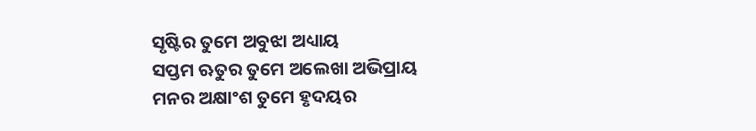ସୃଷ୍ଟିର ତୁମେ ଅବୁଝା ଅଧ୍ୟାୟ
ସପ୍ତମ ଋତୁର ତୁମେ ଅଲେଖା ଅଭିପ୍ରାୟ
ମନର ଅକ୍ଷାଂଶ ତୁମେ ହୃଦୟର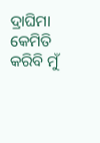ଦ୍ରାଘିମା
କେମିତି କରିବି ମୁଁ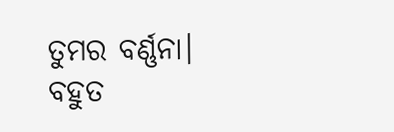ତୁମର ବର୍ଣ୍ଣନା।
ବହୁତ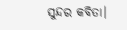ସୁନ୍ଦର କବିତା।